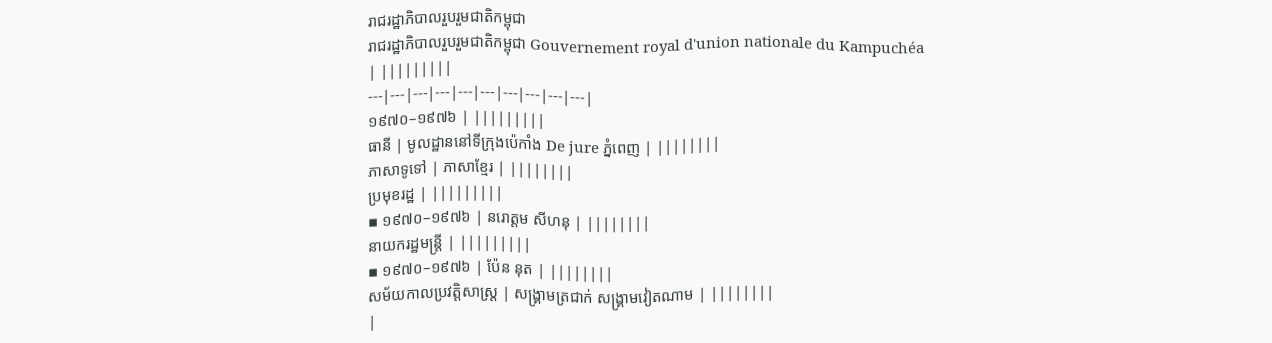រាជរដ្ឋាភិបាលរួបរួមជាតិកម្ពុជា
រាជរដ្ឋាភិបាលរួបរួមជាតិកម្ពុជា Gouvernement royal d'union nationale du Kampuchéa
| |||||||||
---|---|---|---|---|---|---|---|---|---|
១៩៧០–១៩៧៦ | |||||||||
ធានី | មូលដ្ឋាននៅទីក្រុងប៉េកាំង De jure ភ្នំពេញ | ||||||||
ភាសាទូទៅ | ភាសាខ្មែរ | ||||||||
ប្រមុខរដ្ឋ | |||||||||
▪ ១៩៧០–១៩៧៦ | នរោត្តម សីហនុ | ||||||||
នាយករដ្ឋមន្រ្តី | |||||||||
▪ ១៩៧០–១៩៧៦ | ប៉ែន នុត | ||||||||
សម័យកាលប្រវត្តិសាស្រ្ត | សង្គ្រាមត្រជាក់ សង្គ្រាមវៀតណាម | ||||||||
|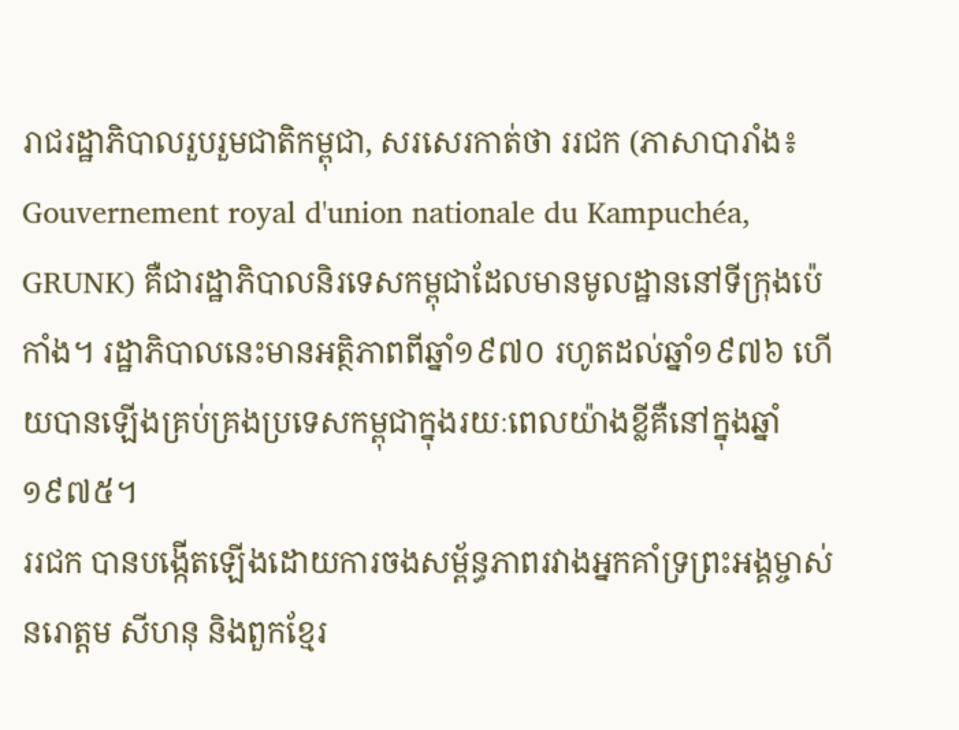រាជរដ្ឋាភិបាលរួបរួមជាតិកម្ពុជា, សរសេរកាត់ថា ររជក (ភាសាបារាំង៖ Gouvernement royal d'union nationale du Kampuchéa, GRUNK) គឺជារដ្ឋាភិបាលនិរទេសកម្ពុជាដែលមានមូលដ្ឋាននៅទីក្រុងប៉េកាំង។ រដ្ឋាភិបាលនេះមានអត្ថិភាពពីឆ្នាំ១៩៧០ រហូតដល់ឆ្នាំ១៩៧៦ ហើយបានឡើងគ្រប់គ្រងប្រទេសកម្ពុជាក្នុងរយៈពេលយ៉ាងខ្លីគឺនៅក្នុងឆ្នាំ១៩៧៥។
ររជក បានបង្កើតឡើងដោយការចងសម្ព័ន្ធភាពរវាងអ្នកគាំទ្រព្រះអង្គម្ចាស់នរោត្តម សីហនុ និងពួកខ្មែរ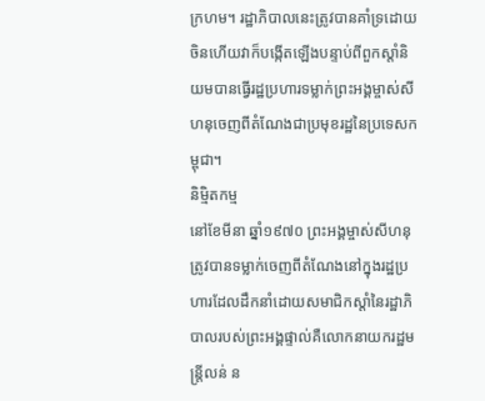ក្រហម។ រដ្ឋាភិបាលនេះត្រូវបានគាំទ្រដោយចិនហើយវាក៏បង្កើតឡើងបន្ទាប់ពីពួកស្តាំនិយមបានធ្វើរដ្ឋប្រហារទម្លាក់ព្រះអង្គម្ចាស់សីហនុចេញពីតំណែងជាប្រមុខរដ្ឋនៃប្រទេសកម្ពុជា។
និម្មិតកម្ម
នៅខែមីនា ឆ្នាំ១៩៧០ ព្រះអង្គម្ចាស់សីហនុត្រូវបានទម្លាក់ចេញពីតំណែងនៅក្នុងរដ្ឋប្រហារដែលដឹកនាំដោយសមាជិកស្ដាំនៃរដ្ឋាភិបាលរបស់ព្រះអង្គផ្ទាល់គឺលោកនាយករដ្ឋមន្ត្រីលន់ ន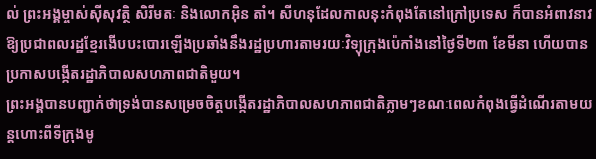ល់ ព្រះអង្គម្ចាស់ស៊ីសុវត្ថិ សិរីមតៈ និងលោកអ៊ិន តាំ។ សីហនុដែលកាលនុះកំពុងតែនៅក្រៅប្រទេស ក៏បានអំពាវនាវឱ្យប្រជាពលរដ្ឋខ្មែរងើបបះបោរឡើងប្រឆាំងនឹងរដ្ឋប្រហារតាមរយៈវិទ្យុក្រុងប៉េកាំងនៅថ្ងៃទី២៣ ខែមីនា ហើយបានប្រកាសបង្កើតរដ្ឋាភិបាលសហភាពជាតិមួយ។
ព្រះអង្គបានបញ្ជាក់ថាទ្រង់បានសម្រេចចិត្តបង្កើតរដ្ឋាភិបាលសហភាពជាតិភ្លាមៗខណៈពេលកំពុងធ្វើដំណើរតាមយន្តហោះពីទីក្រុងមូ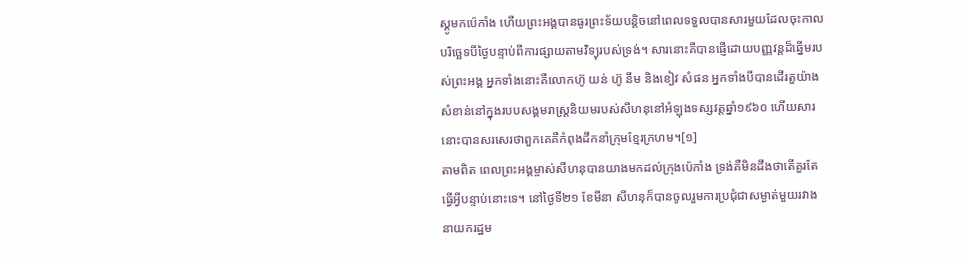ស្គូមកប៉េកាំង ហើយព្រះអង្គបានធូរព្រះទ័យបន្តិចនៅពេលទទួលបានសារមួយដែលចុះកាលបរិច្ឆេទបីថ្ងៃបន្ទាប់ពីការផ្សាយតាមវិទ្យុរបស់ទ្រង់។ សារនោះគឺបានផ្ញើដោយបញ្ញវន្តដ៏ឆ្នើមរបស់ព្រះអង្គ អ្នកទាំងនោះគឺលោកហ៊ូ យន់ ហ៊ូ នឹម និងខៀវ សំផន អ្នកទាំងបីបានដើរតួយ៉ាងសំខាន់នៅក្នុងរបបសង្គមរាស្រ្តនិយមរបស់សីហនុនៅអំឡុងទស្សវត្តឆ្នាំ១៩៦០ ហើយសារនោះបានសរសេរថាពួកគេគឺកំពុងដឹកនាំក្រុមខ្មែរក្រហម។[១]
តាមពិត ពេលព្រះអង្គម្ចាស់សីហនុបានយាងមកដល់ក្រុងប៉េកាំង ទ្រង់គឺមិនដឹងថាតើគួរតែធ្វើអ្វីបន្ទាប់នោះទេ។ នៅថ្ងៃទី២១ ខែមីនា សីហនុក៏បានចូលរួមការប្រជុំជាសម្ងាត់មួយរវាងនាយករដ្ឋម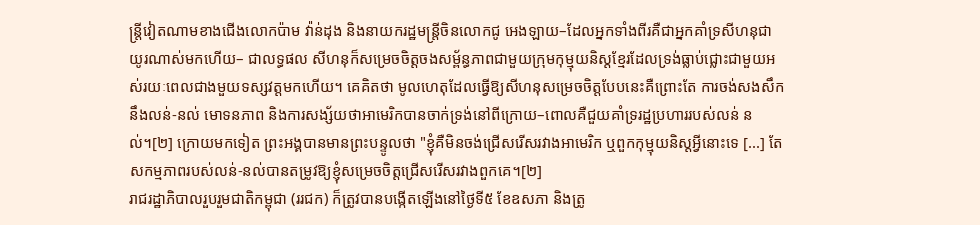ន្រ្តីវៀតណាមខាងជើងលោកប៉ាម វ៉ាន់ដុង និងនាយករដ្ឋមន្រ្តីចិនលោកជូ អេងឡាយ–ដែលអ្នកទាំងពីរគឺជាអ្នកគាំទ្រសីហនុជាយូរណាស់មកហើយ– ជាលទ្ធផល សីហនុក៏សម្រេចចិត្តចងសម្ព័ន្ធភាពជាមួយក្រុមកុម្មុយនិស្តខ្មែរដែលទ្រង់ធ្លាប់ជ្លោះជាមួយអស់រយៈពេលជាងមួយទស្សវត្តមកហើយ។ គេគិតថា មូលហេតុដែលធ្វើឱ្យសីហនុសម្រេចចិត្តបែបនេះគឺព្រោះតែ ការចង់សងសឹកនឹងលន់-នល់ មោទនភាព និងការសង្ស័យថាអាមេរិកបានចាក់ទ្រង់នៅពីក្រោយ–ពោលគឺជួយគាំទ្ររដ្ឋប្រហាររបស់លន់ នល់។[២] ក្រោយមកទៀត ព្រះអង្គបានមានព្រះបន្ទូលថា "ខ្ញុំគឺមិនចង់ជ្រើសរើសរវាងអាមេរិក ឬពួកកុម្មុយនិស្តអ្វីនោះទេ [...] តែសកម្មភាពរបស់លន់-នល់បានតម្រូវឱ្យខ្ញុំសម្រេចចិត្តជ្រើសរើសរវាងពួកគេ។[២]
រាជរដ្ឋាភិបាលរួបរួមជាតិកម្ពុជា (ររជក) ក៏ត្រូវបានបង្កើតឡើងនៅថ្ងៃទី៥ ខែឧសភា និងត្រូ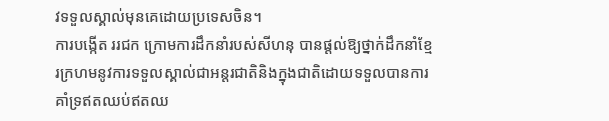វទទួលស្គាល់មុនគេដោយប្រទេសចិន។
ការបង្កើត ររជក ក្រោមការដឹកនាំរបស់សីហនុ បានផ្តល់ឱ្យថ្នាក់ដឹកនាំខ្មែរក្រហមនូវការទទួលស្គាល់ជាអន្តរជាតិនិងក្នុងជាតិដោយទទួលបានការគាំទ្រឥតឈប់ឥតឈ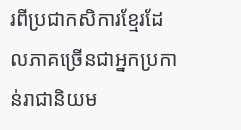រពីប្រជាកសិការខ្មែរដែលភាគច្រើនជាអ្នកប្រកាន់រាជានិយម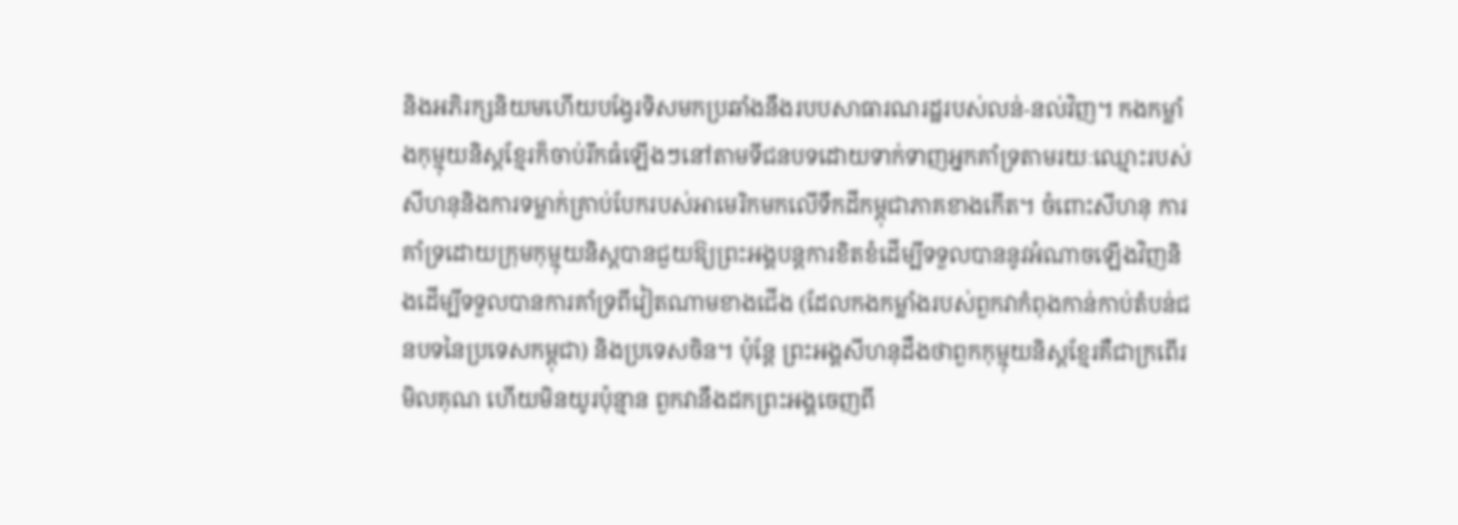និងអភិរក្សនិយមហើយបង្វែរទិសមកប្រឆាំងនឹងរបបសាធារណរដ្ឋរបស់លន់-នល់វិញ។ កងកម្លាំងកុម្មុយនិស្តខ្មែរក៏ចាប់រីកធំឡើងៗនៅតាមទីជនបទដោយទាក់ទាញអ្នកគាំទ្រតាមរយៈឈ្មោះរបស់សីហនុនិងការទម្លាក់គ្រាប់បែករបស់អាមេរិកមកលើទឹកដីកម្ពុជាភាគខាងកើត។ ចំពោះសីហនុ ការគាំទ្រដោយក្រុមកុម្មុយនិស្តបានជួយឱ្យព្រះអង្គបន្តការខិតខំដើម្បីទទួលបាននូវអំណាចឡើងវិញនិងដើម្បីទទួលបានការគាំទ្រពីវៀតណាមខាងជើង (ដែលកងកម្លាំងរបស់ពួកវាកំពុងកាន់កាប់តំបន់ជនបទនៃប្រទេសកម្ពុជា) និងប្រទេសចិន។ ប៉ុន្តែ ព្រះអង្គសីហនុដឹងថាពួកកុម្មុយនិស្តខ្មែរគឺជាក្រពើរមិលគុណ ហើយមិនយូរប៉ុន្មាន ពួកវានឹងដកព្រះអង្គចេញពី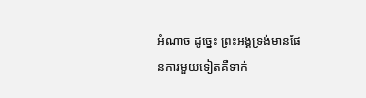អំណាច ដូច្នេះ ព្រះអង្គទ្រង់មានផែនការមួយទៀតគឺទាក់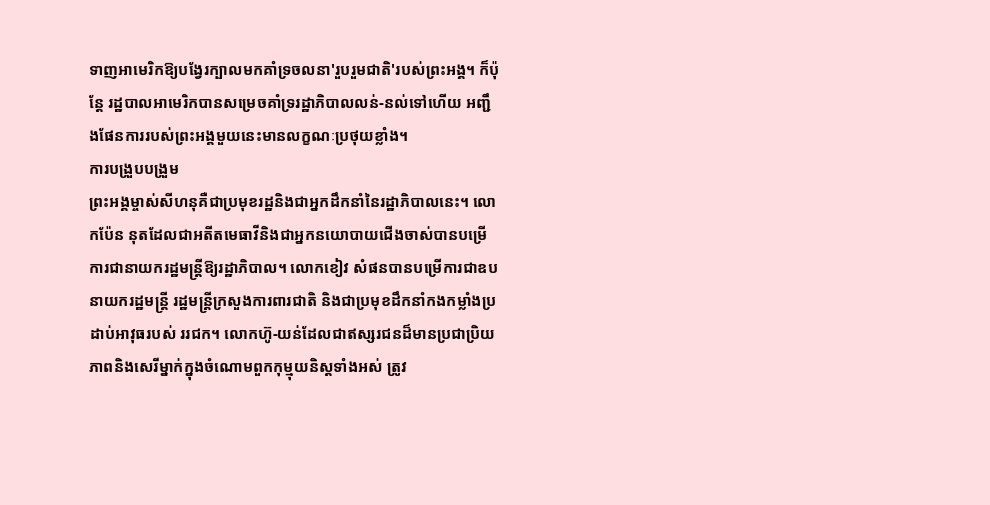ទាញអាមេរិកឱ្យបង្វែរក្បាលមកគាំទ្រចលនា'រួបរួមជាតិ'របស់ព្រះអង្គ។ ក៏ប៉ុន្តែ រដ្ឋបាលអាមេរិកបានសម្រេចគាំទ្ររដ្ឋាភិបាលលន់-នល់ទៅហើយ អញ្ជឹងផែនការរបស់ព្រះអង្គមួយនេះមានលក្ខណៈប្រថុយខ្លាំង។
ការបង្រួបបង្រួម
ព្រះអង្គម្ចាស់សីហនុគឺជាប្រមុខរដ្ឋនិងជាអ្នកដឹកនាំនៃរដ្ឋាភិបាលនេះ។ លោកប៉ែន នុតដែលជាអតីតមេធាវីនិងជាអ្នកនយោបាយជើងចាស់បានបម្រើការជានាយករដ្ឋមន្រ្តីឱ្យរដ្ឋាភិបាល។ លោកខៀវ សំផនបានបម្រើការជាឧបនាយករដ្ឋមន្រ្តី រដ្ឋមន្រ្តីក្រសួងការពារជាតិ និងជាប្រមុខដឹកនាំកងកម្លាំងប្រដាប់អាវុធរបស់ ររជក។ លោកហ៊ូ-យន់ដែលជាឥស្សរជនដ៏មានប្រជាប្រិយភាពនិងសេរីម្នាក់ក្នុងចំណោមពួកកុម្មុយនិស្តទាំងអស់ ត្រូវ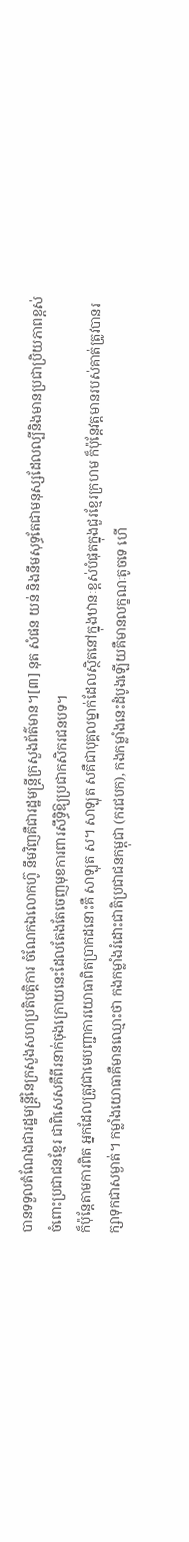បានទទួលតំណែងជារដ្ឋមន្រ្តីនៃក្រសួងសហប្រតិបត្តិការ ចំណែកឯលោកហ៊ូ នឹមវិញគឺជារដ្ឋមន្រ្តីក្រសួងព័ត៌មាន។[៣] នុត សំផន យន់ និងនឹមសុទ្ធតែជាមនុស្សដែលល្បីនិងមានប្រជាប្រិយភាពខ្ពស់ចំពោះប្រជាជនខ្មែរ ជាពិសេសគឺពីរនាក់ចុងក្រោយនេះដែលតែងតែចេញមុខការពារសឹទ្ធិឱ្យប្រជាកសិករជនបទ។
ក៏ប៉ុន្តែតាមការពិត អ្នកដែលត្រូវជាមេបញ្ជាការយោធាពិតប្រាកដនោះគឺ សាឡុត ស។ សាឡុត សគឺជាបុគ្គលម្នាក់ដែលស្ថិតនៅក្នុងឋានៈខ្ពស់បំផុតក្នុងជួរខ្មែរក្រហម ក៏ប៉ុន្តែវត្តមានរបស់គាត់ត្រូវបានរក្សាទុកជាសម្ងាត់។ កម្លាំងយោធាគឺមានឈ្មោះថា កងកម្លាំងរំដោះជាតិប្រជាជនកម្ពុជា (ករជបក), កងកម្លាំងនេះដំបូងឡើយគឺមានលក្ខណៈតូចទេ ហើ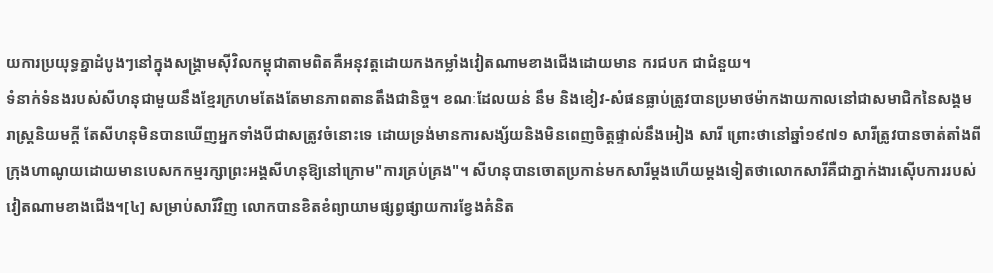យការប្រយុទ្ធគ្នាដំបូងៗនៅក្នុងសង្គ្រាមស៊ីវិលកម្ពុជាតាមពិតគឺអនុវត្តដោយកងកម្លាំងវៀតណាមខាងជើងដោយមាន ករជបក ជាជំនួយ។
ទំនាក់ទំនងរបស់សីហនុជាមួយនឹងខ្មែរក្រហមតែងតែមានភាពតានតឹងជានិច្ច។ ខណៈដែលយន់ នឹម និងខៀវ-សំផនធ្លាប់ត្រូវបានប្រមាថម៉ាកងាយកាលនៅជាសមាជិកនៃសង្គមរាស្រ្តនិយមក្តី តែសីហនុមិនបានឃើញអ្នកទាំងបីជាសត្រូវចំនោះទេ ដោយទ្រង់មានការសង្ស័យនិងមិនពេញចិត្តផ្ទាល់នឹងអៀង សារី ព្រោះថានៅឆ្នាំ១៩៧១ សារីត្រូវបានចាត់តាំងពីក្រុងហាណូយដោយមានបេសកកម្មរក្សាព្រះអង្គសីហនុឱ្យនៅក្រោម"ការគ្រប់គ្រង"។ សីហនុបានចោតប្រកាន់មកសារីម្តងហើយម្តងទៀតថាលោកសារីគឺជាភ្នាក់ងារស៊ើបការរបស់វៀតណាមខាងជើង។[៤] សម្រាប់សារីវិញ លោកបានខិតខំព្យាយាមផ្សព្វផ្សាយការខ្វែងគំនិត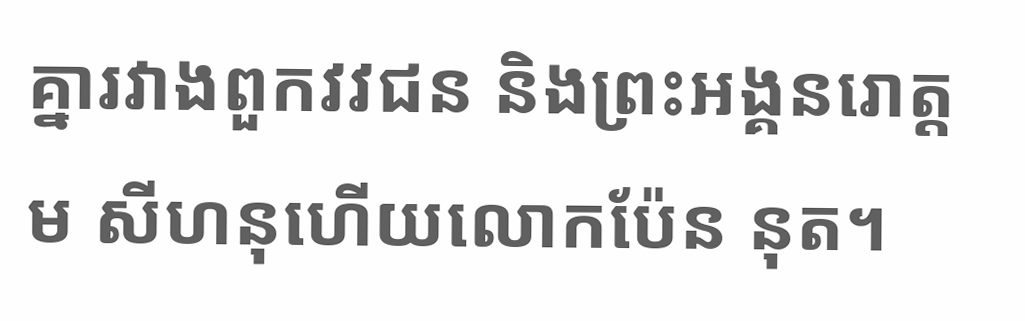គ្នារវាងពួកវវជន និងព្រះអង្គនរោត្តម សីហនុហើយលោកប៉ែន នុត។